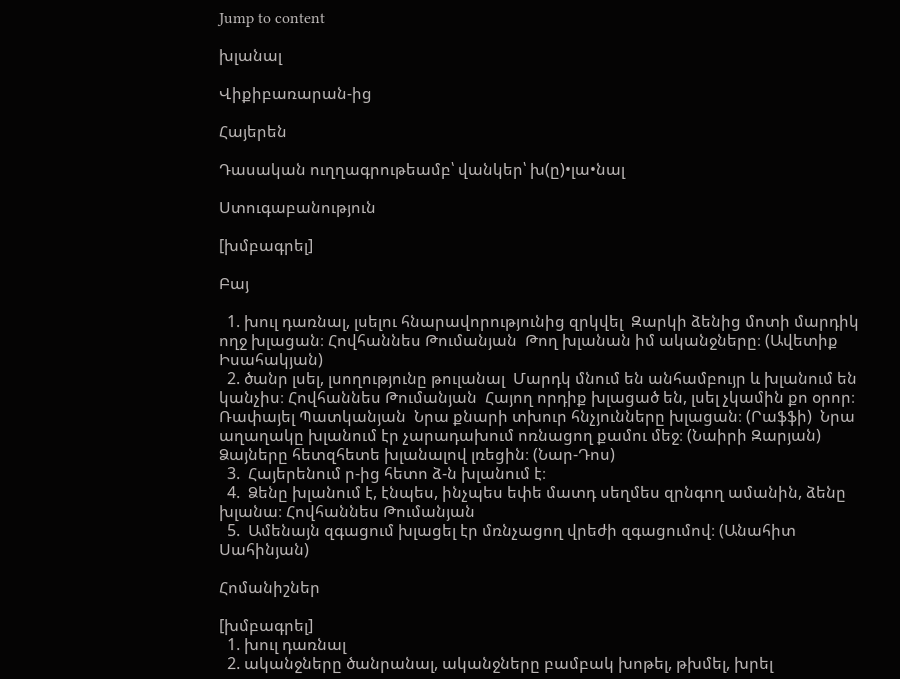Jump to content

խլանալ

Վիքիբառարան-ից

Հայերեն

Դասական ուղղագրութեամբ՝ վանկեր՝ խ(ը)•լա•նալ

Ստուգաբանություն

[խմբագրել]

Բայ

  1. խուլ դառնալ, լսելու հնարավորությունից զրկվել  Զարկի ձենից մոտի մարդիկ ողջ խլացան։ Հովհաննես Թումանյան  Թող խլանան իմ ականջները։ (Ավետիք Իսահակյան)
  2. ծանր լսել, լսողությունը թուլանալ  Մարդկ մնում են անհամբույր և խլանում են կանչիս։ Հովհաննես Թումանյան  Հայող որդիք խլացած են, լսել չկամին քո օրոր։ Ռափայել Պատկանյան  Նրա քնարի տխուր հնչյունները խլացան։ (Րաֆֆի)  Նրա աղաղակը խլանում էր չարադախում ոռնացող քամու մեջ։ (Նաիրի Զարյան)  Ձայները հետզհետե խլանալով լռեցին։ (Նար-Դոս)
  3.  Հայերենում ր-ից հետո ձ-ն խլանում է։
  4.  Ձենը խլանում է, էնպես, ինչպես եփե մատդ սեղմես զրնգող ամանին, ձենը խլանա։ Հովհաննես Թումանյան
  5.  Ամենայն զգացում խլացել էր մռնչացող վրեժի զգացումով։ (Անահիտ Սահինյան)

Հոմանիշներ

[խմբագրել]
  1. խուլ դառնալ
  2. ականջները ծանրանալ, ականջները բամբակ խոթել, թխմել, խրել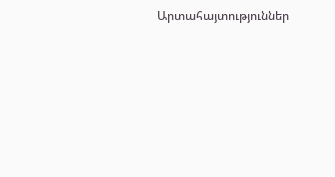Արտահայտություններ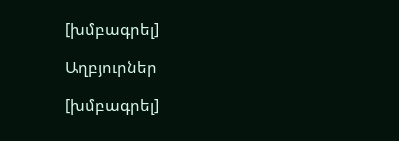[խմբագրել]

Աղբյուրներ

[խմբագրել]